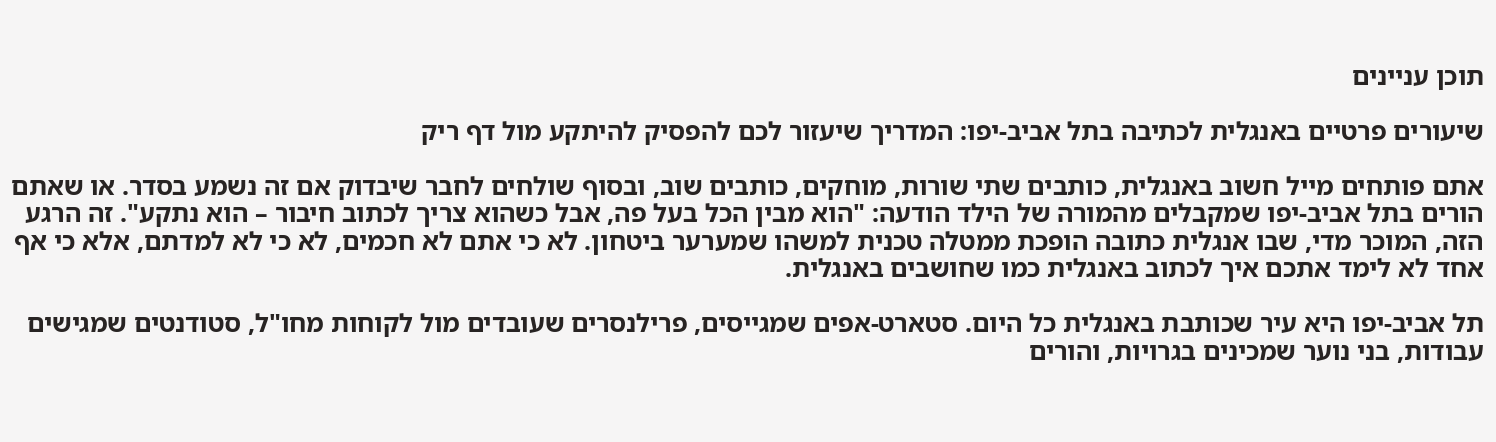תוכן עניינים

שיעורים פרטיים באנגלית לכתיבה בתל אביב-יפו: המדריך שיעזור לכם להפסיק להיתקע מול דף ריק

אתם פותחים מייל חשוב באנגלית, כותבים שתי שורות, מוחקים, כותבים שוב, ובסוף שולחים לחבר שיבדוק אם זה נשמע בסדר. או שאתם הורים בתל אביב-יפו שמקבלים מהמורה של הילד הודעה: "הוא מבין הכל בעל פה, אבל כשהוא צריך לכתוב חיבור – הוא נתקע". זה הרגע הזה, המוכר מדי, שבו אנגלית כתובה הופכת ממטלה טכנית למשהו שמערער ביטחון. לא כי אתם לא חכמים, לא כי לא למדתם, אלא כי אף אחד לא לימד אתכם איך לכתוב באנגלית כמו שחושבים באנגלית.

תל אביב-יפו היא עיר שכותבת באנגלית כל היום. סטארט-אפים שמגייסים, פרילנסרים שעובדים מול לקוחות מחו"ל, סטודנטים שמגישים עבודות, בני נוער שמכינים בגרויות, והורים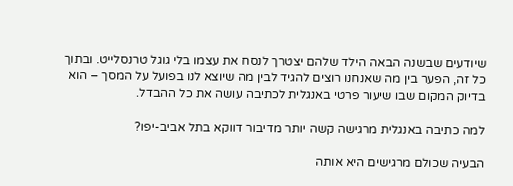שיודעים שבשנה הבאה הילד שלהם יצטרך לנסח את עצמו בלי גוגל טרנסלייט. ובתוך כל זה, הפער בין מה שאנחנו רוצים להגיד לבין מה שיוצא לנו בפועל על המסך – הוא בדיוק המקום שבו שיעור פרטי באנגלית לכתיבה עושה את כל ההבדל.

למה כתיבה באנגלית מרגישה קשה יותר מדיבור דווקא בתל אביב-יפו?

הבעיה שכולם מרגישים היא אותה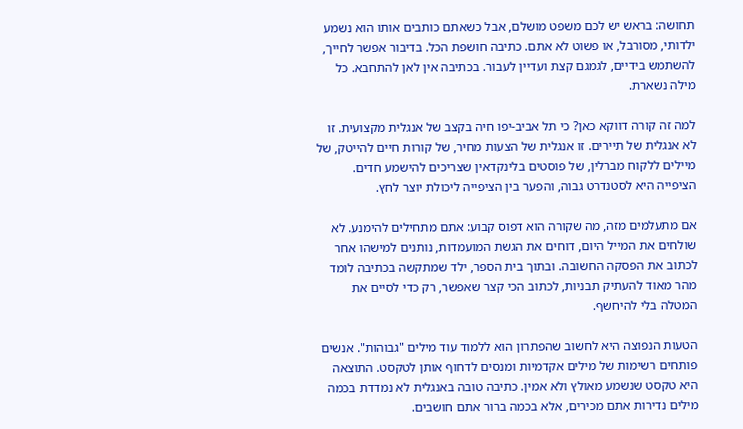תחושה: בראש יש לכם משפט מושלם, אבל כשאתם כותבים אותו הוא נשמע ילדותי, מסורבל, או פשוט לא אתם. כתיבה חושפת הכל. בדיבור אפשר לחייך, להשתמש בידיים, לגמגם קצת ועדיין לעבור. בכתיבה אין לאן להתחבא. כל מילה נשארת.

למה זה קורה דווקא כאן? כי תל אביב-יפו חיה בקצב של אנגלית מקצועית. זו לא אנגלית של תיירים. זו אנגלית של הצעות מחיר, של קורות חיים להייטק, של מיילים ללקוח מברלין, של פוסטים בלינקדאין שצריכים להישמע חדים. הציפייה היא לסטנדרט גבוה, והפער בין הציפייה ליכולת יוצר לחץ.

אם מתעלמים מזה, מה שקורה הוא דפוס קבוע: אתם מתחילים להימנע. לא שולחים את המייל היום, דוחים את הגשת המועמדות, נותנים למישהו אחר לכתוב את הפסקה החשובה. ובתוך בית הספר, ילד שמתקשה בכתיבה לומד מהר מאוד להעתיק תבניות, לכתוב הכי קצר שאפשר, רק כדי לסיים את המטלה בלי להיחשף.

הטעות הנפוצה היא לחשוב שהפתרון הוא ללמוד עוד מילים "גבוהות". אנשים פותחים רשימות של מילים אקדמיות ומנסים לדחוף אותן לטקסט. התוצאה היא טקסט שנשמע מאולץ ולא אמין. כתיבה טובה באנגלית לא נמדדת בכמה מילים נדירות אתם מכירים, אלא בכמה ברור אתם חושבים.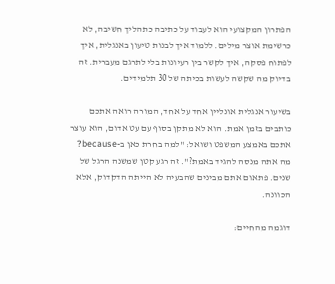הפתרון המקצועי הוא לעבוד על כתיבה כתהליך חשיבה, לא כרשימת אוצר מילים. ללמוד איך לבנות טיעון באנגלית, איך לפתוח פסקה, איך לקשר בין רעיונות בלי לתרגם מעברית. זה בדיוק מה שקשה לעשות בכיתה של 30 תלמידים.

בשיעור אנגלית אונליין אחד על אחד, המורה רואה אתכם כותבים בזמן אמת. הוא לא מתקן בסוף עם עט אדום, הוא עוצר אתכם באמצע המשפט ושואל: "למה בחרת כאן ב-because? מה אתה מנסה להגיד באמת?". זה רגע קטן שמשנה הרגל של שנים. פתאום אתם מבינים שהבעיה לא הייתה הדקדוק, אלא הכוונה.

דוגמה מהחיים: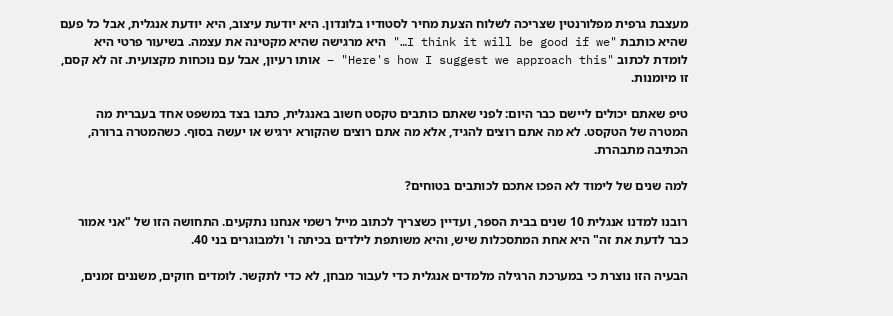מעצבת גרפית מפלורנטין שצריכה לשלוח הצעת מחיר לסטודיו בלונדון. היא יודעת עיצוב, היא יודעת אנגלית, אבל כל פעם שהיא כותבת "I think it will be good if we…" היא מרגישה שהיא מקטינה את עצמה. בשיעור פרטי היא לומדת לכתוב "Here's how I suggest we approach this" – אותו רעיון, אבל עם נוכחות מקצועית. זה לא קסם, זו מיומנות.

טיפ שאתם יכולים ליישם כבר היום: לפני שאתם כותבים טקסט חשוב באנגלית, כתבו בצד במשפט אחד בעברית מה המטרה של הטקסט. לא מה אתם רוצים להגיד, אלא מה אתם רוצים שהקורא ירגיש או יעשה בסוף. כשהמטרה ברורה, הכתיבה מתבהרת.

למה שנים של לימוד לא הפכו אתכם לכותבים בטוחים?

רובנו למדנו אנגלית 10 שנים בבית הספר, ועדיין כשצריך לכתוב מייל רשמי אנחנו נתקעים. התחושה הזו של "אני אמור כבר לדעת את זה" היא אחת המתסכלות שיש, והיא משותפת לילדים בכיתה ו' ולמבוגרים בני 40.

הבעיה הזו נוצרת כי במערכת הרגילה מלמדים אנגלית כדי לעבור מבחן, לא כדי לתקשר. לומדים חוקים, משננים זמנים,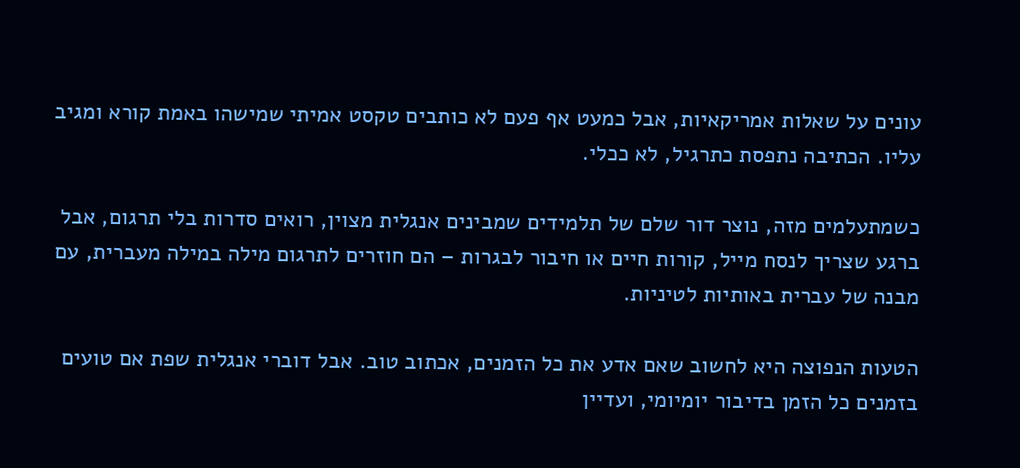עונים על שאלות אמריקאיות, אבל כמעט אף פעם לא כותבים טקסט אמיתי שמישהו באמת קורא ומגיב עליו. הכתיבה נתפסת כתרגיל, לא ככלי.

כשמתעלמים מזה, נוצר דור שלם של תלמידים שמבינים אנגלית מצוין, רואים סדרות בלי תרגום, אבל ברגע שצריך לנסח מייל, קורות חיים או חיבור לבגרות – הם חוזרים לתרגום מילה במילה מעברית, עם מבנה של עברית באותיות לטיניות.

הטעות הנפוצה היא לחשוב שאם אדע את כל הזמנים, אכתוב טוב. אבל דוברי אנגלית שפת אם טועים בזמנים כל הזמן בדיבור יומיומי, ועדיין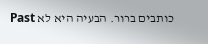כותבים ברור. הבעיה היא לא Past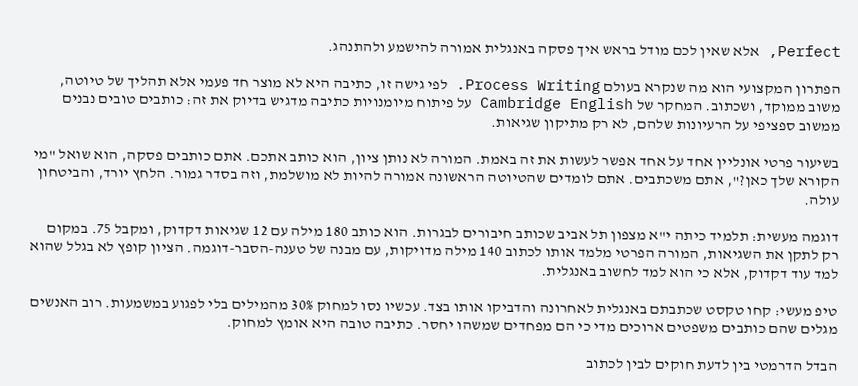Perfect, אלא שאין לכם מודל בראש איך פסקה באנגלית אמורה להישמע ולהתנהג.

הפתרון המקצועי הוא מה שנקרא בעולם Process Writing. לפי גישה זו, כתיבה היא לא מוצר חד פעמי אלא תהליך של טיוטה, משוב ממוקד, ושכתוב. המחקר של Cambridge English על פיתוח מיומנויות כתיבה מדגיש בדיוק את זה: כותבים טובים נבנים ממשוב ספציפי על הרעיונות שלהם, לא רק מתיקון שגיאות.

בשיעור פרטי אונליין אחד על אחד אפשר לעשות את זה באמת. המורה לא נותן ציון, הוא כותב אתכם. אתם כותבים פסקה, הוא שואל "מי הקורא שלך כאן?", אתם משכתבים. אתם לומדים שהטיוטה הראשונה אמורה להיות לא מושלמת, וזה בסדר גמור. הלחץ יורד, והביטחון עולה.

דוגמה מעשית: תלמיד כיתה י"א מצפון תל אביב שכותב חיבורים לבגרות. הוא כותב 180 מילה עם 12 שגיאות דקדוק, ומקבל 75. במקום רק לתקן את השגיאות, המורה הפרטי מלמד אותו לכתוב 140 מילה מדויקות, עם מבנה של טענה-הסבר-דוגמה. הציון קופץ לא בגלל שהוא למד עוד דקדוק, אלא כי הוא למד לחשוב באנגלית.

טיפ מעשי: קחו טקסט שכתבתם באנגלית לאחרונה והדביקו אותו בצד. עכשיו נסו למחוק 30% מהמילים בלי לפגוע במשמעות. רוב האנשים מגלים שהם כותבים משפטים ארוכים מדי כי הם מפחדים שמשהו יחסר. כתיבה טובה היא אומץ למחוק.

הבדל הדרמטי בין לדעת חוקים לבין לכתוב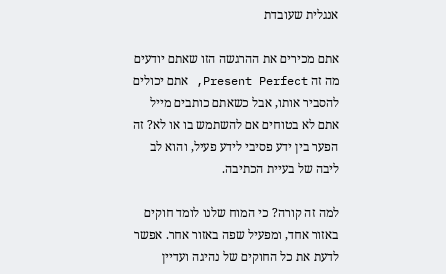אנגלית שעובדת

אתם מכירים את ההרגשה הזו שאתם יודעים מה זה Present Perfect, אתם יכולים להסביר אותו, אבל כשאתם כותבים מייל אתם לא בטוחים אם להשתמש בו או לא? זה הפער בין ידע פסיבי לידע פעיל, והוא לב ליבה של בעיית הכתיבה.

למה זה קורה? כי המוח שלנו לומד חוקים באזור אחד, ומפעיל שפה באזור אחר. אפשר לדעת את כל החוקים של נהיגה ועדיין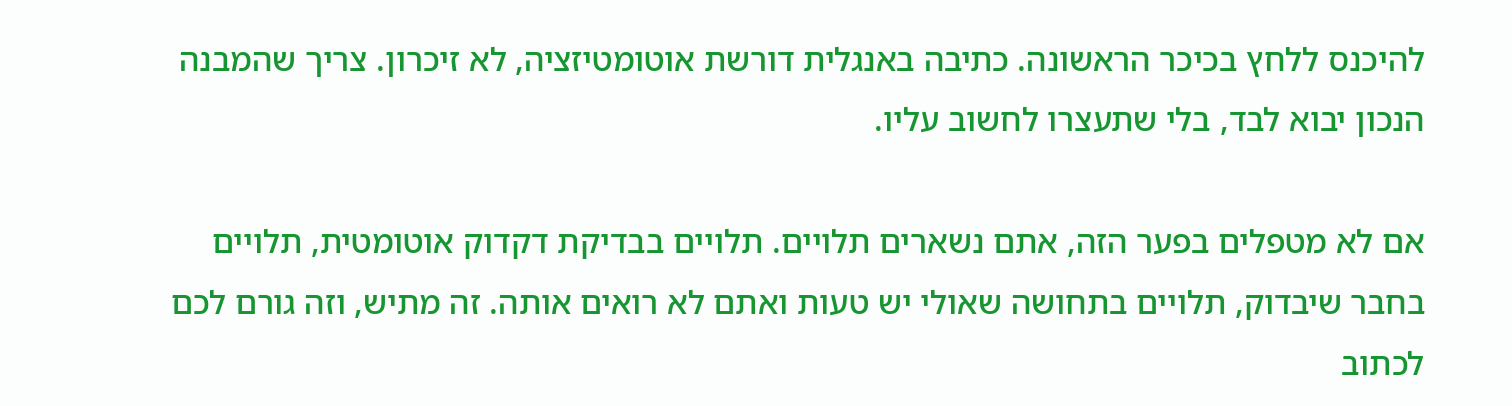להיכנס ללחץ בכיכר הראשונה. כתיבה באנגלית דורשת אוטומטיזציה, לא זיכרון. צריך שהמבנה הנכון יבוא לבד, בלי שתעצרו לחשוב עליו.

אם לא מטפלים בפער הזה, אתם נשארים תלויים. תלויים בבדיקת דקדוק אוטומטית, תלויים בחבר שיבדוק, תלויים בתחושה שאולי יש טעות ואתם לא רואים אותה. זה מתיש, וזה גורם לכם לכתוב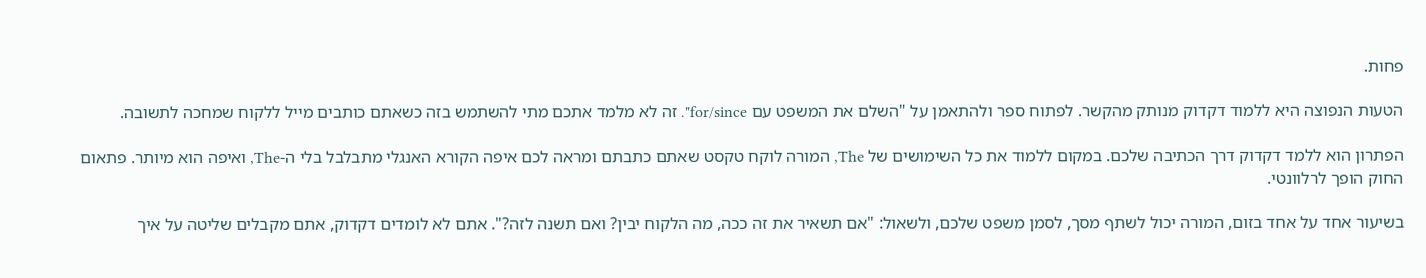פחות.

הטעות הנפוצה היא ללמוד דקדוק מנותק מהקשר. לפתוח ספר ולהתאמן על "השלם את המשפט עם for/since". זה לא מלמד אתכם מתי להשתמש בזה כשאתם כותבים מייל ללקוח שמחכה לתשובה.

הפתרון הוא ללמד דקדוק דרך הכתיבה שלכם. במקום ללמוד את כל השימושים של The, המורה לוקח טקסט שאתם כתבתם ומראה לכם איפה הקורא האנגלי מתבלבל בלי ה-The, ואיפה הוא מיותר. פתאום החוק הופך לרלוונטי.

בשיעור אחד על אחד בזום, המורה יכול לשתף מסך, לסמן משפט שלכם, ולשאול: "אם תשאיר את זה ככה, מה הלקוח יבין? ואם תשנה לזה?". אתם לא לומדים דקדוק, אתם מקבלים שליטה על איך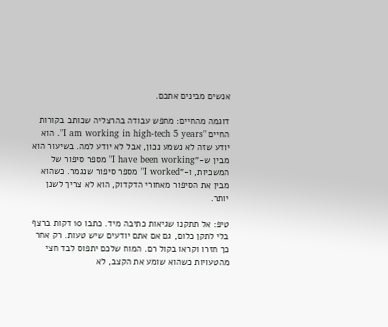אנשים מבינים אתכם.

דוגמה מהחיים: מחפש עבודה בהרצליה שכותב בקורות החיים "I am working in high-tech 5 years". הוא יודע שזה לא נשמע נכון, אבל לא יודע למה. בשיעור הוא מבין ש-"I have been working" מספר סיפור של המשכיות, ו-"I worked" מספר סיפור שנגמר. כשהוא מבין את הסיפור מאחורי הדקדוק, הוא לא צריך לשנן יותר.

טיפ: אל תתקנו שגיאות כתיבה מיד. כתבו 10 דקות ברצף בלי לתקן כלום, גם אם אתם יודעים שיש טעות. רק אחר כך חזרו וקראו בקול רם. המוח שלכם יתפוס לבד חצי מהטעויות כשהוא שומע את הקצב, לא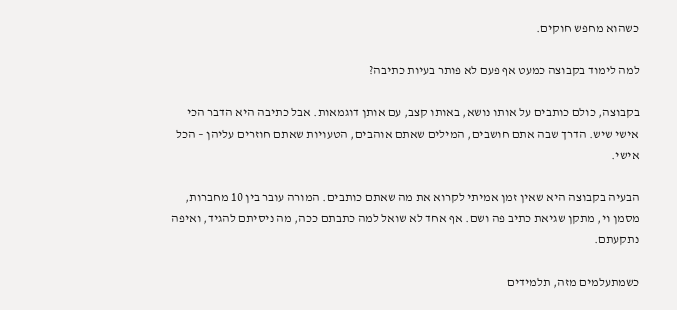כשהוא מחפש חוקים.

למה לימוד בקבוצה כמעט אף פעם לא פותר בעיות כתיבה?

בקבוצה, כולם כותבים על אותו נושא, באותו קצב, עם אותן דוגמאות. אבל כתיבה היא הדבר הכי אישי שיש. הדרך שבה אתם חושבים, המילים שאתם אוהבים, הטעויות שאתם חוזרים עליהן – הכל אישי.

הבעיה בקבוצה היא שאין זמן אמיתי לקרוא את מה שאתם כותבים. המורה עובר בין 10 מחברות, מסמן וי, מתקן שגיאת כתיב פה ושם. אף אחד לא שואל למה כתבתם ככה, מה ניסיתם להגיד, ואיפה נתקעתם.

כשמתעלמים מזה, תלמידים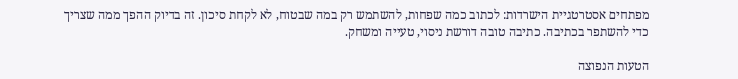מפתחים אסטרטגיית הישרדות: לכתוב כמה שפחות, להשתמש רק במה שבטוח, לא לקחת סיכון. זה בדיוק ההפך ממה שצריך כדי להשתפר בכתיבה. כתיבה טובה דורשת ניסוי, טעייה ומשחק.

הטעות הנפוצה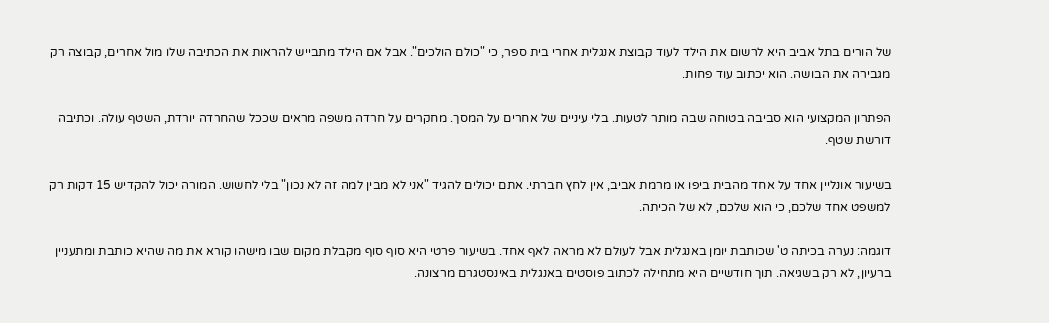של הורים בתל אביב היא לרשום את הילד לעוד קבוצת אנגלית אחרי בית ספר, כי "כולם הולכים". אבל אם הילד מתבייש להראות את הכתיבה שלו מול אחרים, קבוצה רק מגבירה את הבושה. הוא יכתוב עוד פחות.

הפתרון המקצועי הוא סביבה בטוחה שבה מותר לטעות. בלי עיניים של אחרים על המסך. מחקרים על חרדה משפה מראים שככל שהחרדה יורדת, השטף עולה. וכתיבה דורשת שטף.

בשיעור אונליין אחד על אחד מהבית ביפו או מרמת אביב, אין לחץ חברתי. אתם יכולים להגיד "אני לא מבין למה זה לא נכון" בלי לחשוש. המורה יכול להקדיש 15 דקות רק למשפט אחד שלכם, כי הוא שלכם, לא של הכיתה.

דוגמה: נערה בכיתה ט' שכותבת יומן באנגלית אבל לעולם לא מראה לאף אחד. בשיעור פרטי היא סוף סוף מקבלת מקום שבו מישהו קורא את מה שהיא כותבת ומתעניין ברעיון, לא רק בשגיאה. תוך חודשיים היא מתחילה לכתוב פוסטים באנגלית באינסטגרם מרצונה.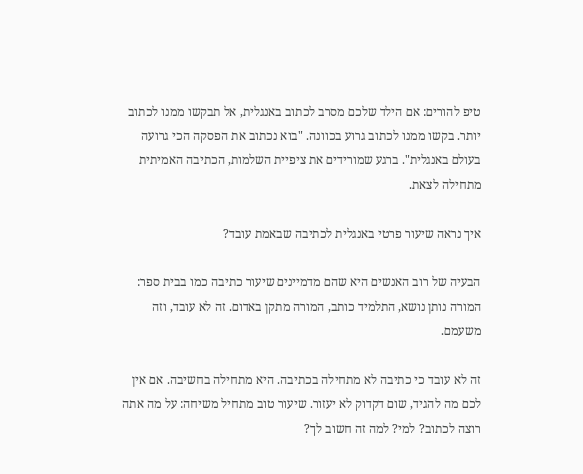טיפ להורים: אם הילד שלכם מסרב לכתוב באנגלית, אל תבקשו ממנו לכתוב יותר. בקשו ממנו לכתוב גרוע בכוונה. "בוא נכתוב את הפסקה הכי גרועה בעולם באנגלית". ברגע שמורידים את ציפיית השלמות, הכתיבה האמיתית מתחילה לצאת.

איך נראה שיעור פרטי באנגלית לכתיבה שבאמת עובד?

הבעיה של רוב האנשים היא שהם מדמיינים שיעור כתיבה כמו בבית ספר: המורה נותן נושא, התלמיד כותב, המורה מתקן באדום. זה לא עובד, וזה משעמם.

זה לא עובד כי כתיבה לא מתחילה בכתיבה. היא מתחילה בחשיבה. אם אין לכם מה להגיד, שום דקדוק לא יעזור. שיעור טוב מתחיל משיחה: על מה אתה רוצה לכתוב? למי? למה זה חשוב לך?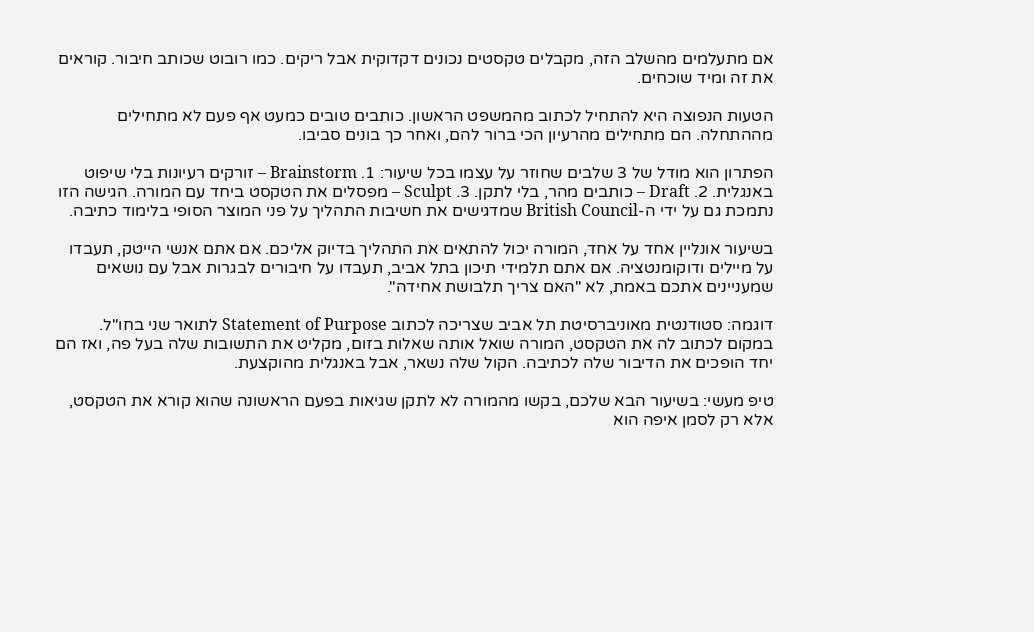אם מתעלמים מהשלב הזה, מקבלים טקסטים נכונים דקדוקית אבל ריקים. כמו רובוט שכותב חיבור. קוראים את זה ומיד שוכחים.

הטעות הנפוצה היא להתחיל לכתוב מהמשפט הראשון. כותבים טובים כמעט אף פעם לא מתחילים מההתחלה. הם מתחילים מהרעיון הכי ברור להם, ואחר כך בונים סביבו.

הפתרון הוא מודל של 3 שלבים שחוזר על עצמו בכל שיעור: 1. Brainstorm – זורקים רעיונות בלי שיפוט באנגלית. 2. Draft – כותבים מהר, בלי לתקן. 3. Sculpt – מפסלים את הטקסט ביחד עם המורה. הגישה הזו נתמכת גם על ידי ה-British Council שמדגישים את חשיבות התהליך על פני המוצר הסופי בלימוד כתיבה.

בשיעור אונליין אחד על אחד, המורה יכול להתאים את התהליך בדיוק אליכם. אם אתם אנשי הייטק, תעבדו על מיילים ודוקומנטציה. אם אתם תלמידי תיכון בתל אביב, תעבדו על חיבורים לבגרות אבל עם נושאים שמעניינים אתכם באמת, לא "האם צריך תלבושת אחידה".

דוגמה: סטודנטית מאוניברסיטת תל אביב שצריכה לכתוב Statement of Purpose לתואר שני בחו"ל. במקום לכתוב לה את הטקסט, המורה שואל אותה שאלות בזום, מקליט את התשובות שלה בעל פה, ואז הם יחד הופכים את הדיבור שלה לכתיבה. הקול שלה נשאר, אבל באנגלית מהוקצעת.

טיפ מעשי: בשיעור הבא שלכם, בקשו מהמורה לא לתקן שגיאות בפעם הראשונה שהוא קורא את הטקסט, אלא רק לסמן איפה הוא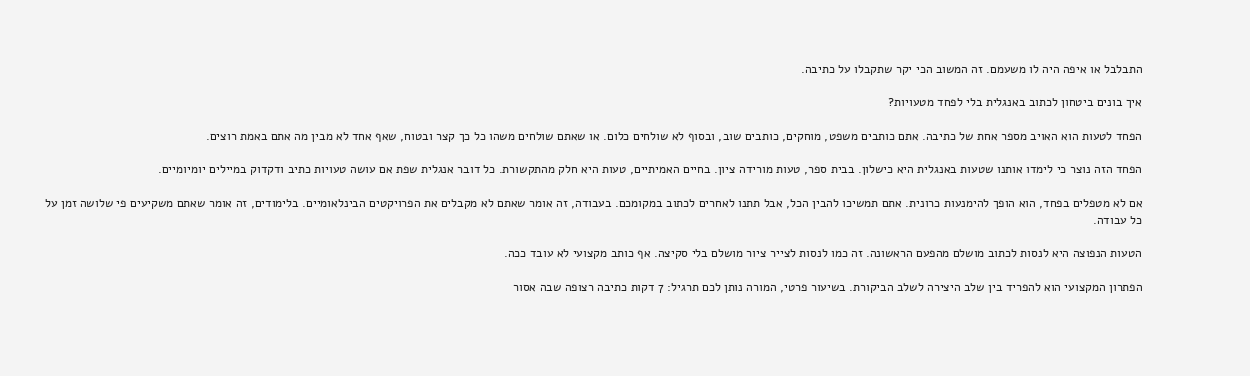התבלבל או איפה היה לו משעמם. זה המשוב הכי יקר שתקבלו על כתיבה.

איך בונים ביטחון לכתוב באנגלית בלי לפחד מטעויות?

הפחד לטעות הוא האויב מספר אחת של כתיבה. אתם כותבים משפט, מוחקים, כותבים שוב, ובסוף לא שולחים כלום. או שאתם שולחים משהו כל כך קצר ובטוח, שאף אחד לא מבין מה אתם באמת רוצים.

הפחד הזה נוצר כי לימדו אותנו שטעות באנגלית היא כישלון. בבית ספר, טעות מורידה ציון. בחיים האמיתיים, טעות היא חלק מהתקשורת. כל דובר אנגלית שפת אם עושה טעויות כתיב ודקדוק במיילים יומיומיים.

אם לא מטפלים בפחד, הוא הופך להימנעות כרונית. אתם תמשיכו להבין הכל, אבל תתנו לאחרים לכתוב במקומכם. בעבודה, זה אומר שאתם לא מקבלים את הפרויקטים הבינלאומיים. בלימודים, זה אומר שאתם משקיעים פי שלושה זמן על כל עבודה.

הטעות הנפוצה היא לנסות לכתוב מושלם מהפעם הראשונה. זה כמו לנסות לצייר ציור מושלם בלי סקיצה. אף כותב מקצועי לא עובד ככה.

הפתרון המקצועי הוא להפריד בין שלב היצירה לשלב הביקורת. בשיעור פרטי, המורה נותן לכם תרגיל: 7 דקות כתיבה רצופה שבה אסור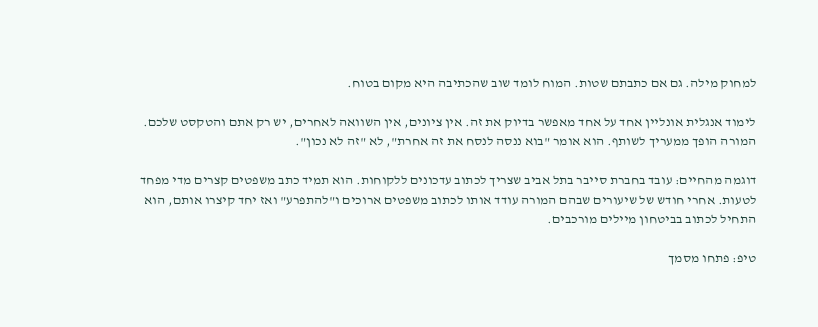למחוק מילה. גם אם כתבתם שטות. המוח לומד שוב שהכתיבה היא מקום בטוח.

לימוד אנגלית אונליין אחד על אחד מאפשר בדיוק את זה. אין ציונים, אין השוואה לאחרים, יש רק אתם והטקסט שלכם. המורה הופך ממעריך לשותף. הוא אומר "בוא ננסה לנסח את זה אחרת", לא "זה לא נכון".

דוגמה מהחיים: עובד בחברת סייבר בתל אביב שצריך לכתוב עדכונים ללקוחות. הוא תמיד כתב משפטים קצרים מדי מפחד לטעות. אחרי חודש של שיעורים שבהם המורה עודד אותו לכתוב משפטים ארוכים ו"להתפרע" ואז יחד קיצרו אותם, הוא התחיל לכתוב בביטחון מיילים מורכבים.

טיפ: פתחו מסמך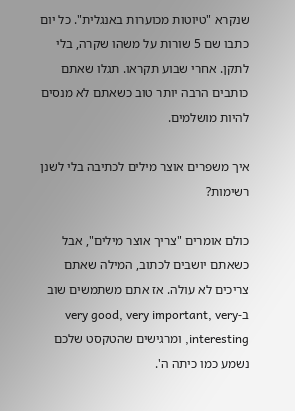שנקרא "טיוטות מכוערות באנגלית". כל יום כתבו שם 5 שורות על משהו שקרה, בלי לתקן. אחרי שבוע תקראו. תגלו שאתם כותבים הרבה יותר טוב כשאתם לא מנסים להיות מושלמים.

איך משפרים אוצר מילים לכתיבה בלי לשנן רשימות?

כולם אומרים "צריך אוצר מילים", אבל כשאתם יושבים לכתוב, המילה שאתם צריכים לא עולה. אז אתם משתמשים שוב ב-very good, very important, very interesting, ומרגישים שהטקסט שלכם נשמע כמו כיתה ה'.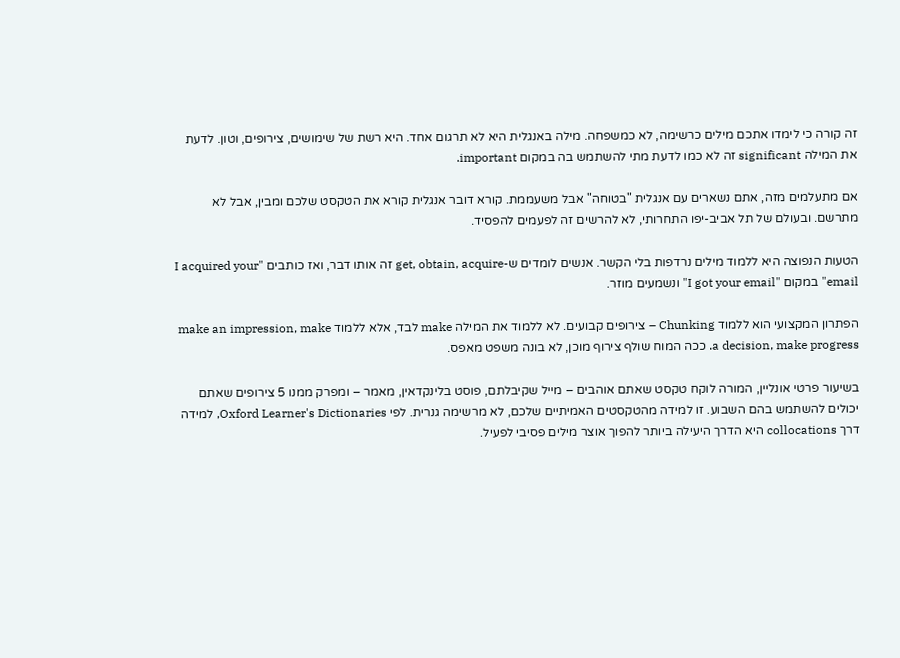זה קורה כי לימדו אתכם מילים כרשימה, לא כמשפחה. מילה באנגלית היא לא תרגום אחד. היא רשת של שימושים, צירופים, וטון. לדעת את המילה significant זה לא כמו לדעת מתי להשתמש בה במקום important.

אם מתעלמים מזה, אתם נשארים עם אנגלית "בטוחה" אבל משעממת. קורא דובר אנגלית קורא את הטקסט שלכם ומבין, אבל לא מתרשם. ובעולם של תל אביב-יפו התחרותי, לא להרשים זה לפעמים להפסיד.

הטעות הנפוצה היא ללמוד מילים נרדפות בלי הקשר. אנשים לומדים ש-get, obtain, acquire זה אותו דבר, ואז כותבים "I acquired your email" במקום "I got your email" ונשמעים מוזר.

הפתרון המקצועי הוא ללמוד Chunking – צירופים קבועים. לא ללמוד את המילה make לבד, אלא ללמוד make an impression, make a decision, make progress. ככה המוח שולף צירוף מוכן, לא בונה משפט מאפס.

בשיעור פרטי אונליין, המורה לוקח טקסט שאתם אוהבים – מייל שקיבלתם, פוסט בלינקדאין, מאמר – ומפרק ממנו 5 צירופים שאתם יכולים להשתמש בהם השבוע. זו למידה מהטקסטים האמיתיים שלכם, לא מרשימה גנרית. לפי Oxford Learner's Dictionaries, למידה דרך collocations היא הדרך היעילה ביותר להפוך אוצר מילים פסיבי לפעיל.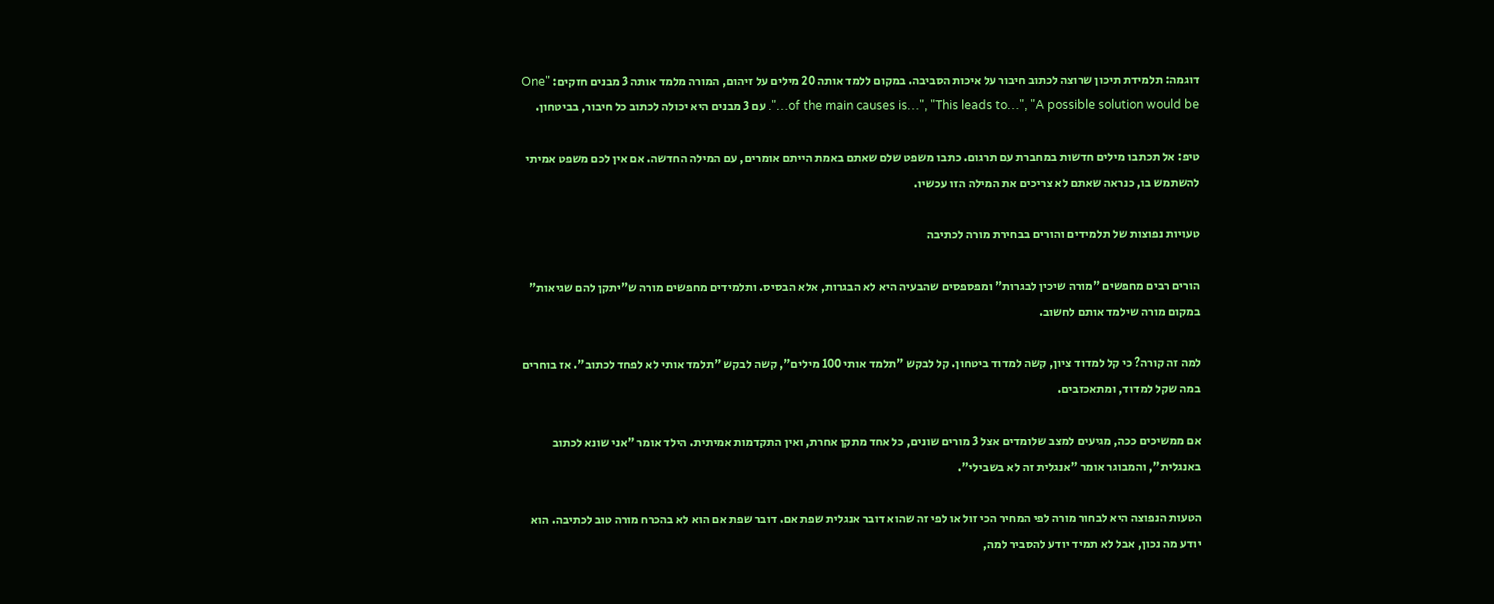דוגמה: תלמידת תיכון שרוצה לכתוב חיבור על איכות הסביבה. במקום ללמד אותה 20 מילים על זיהום, המורה מלמד אותה 3 מבנים חזקים: "One of the main causes is…", "This leads to…", "A possible solution would be…". עם 3 מבנים היא יכולה לכתוב כל חיבור, בביטחון.

טיפ: אל תכתבו מילים חדשות במחברת עם תרגום. כתבו משפט שלם שאתם באמת הייתם אומרים, עם המילה החדשה. אם אין לכם משפט אמיתי להשתמש בו, כנראה שאתם לא צריכים את המילה הזו עכשיו.

טעויות נפוצות של תלמידים והורים בבחירת מורה לכתיבה

הורים רבים מחפשים "מורה שיכין לבגרות" ומפספסים שהבעיה היא לא הבגרות, אלא הבסיס. ותלמידים מחפשים מורה ש"יתקן להם שגיאות" במקום מורה שילמד אותם לחשוב.

למה זה קורה? כי קל למדוד ציון, קשה למדוד ביטחון. קל לבקש "תלמד אותי 100 מילים", קשה לבקש "תלמד אותי לא לפחד לכתוב". אז בוחרים במה שקל למדוד, ומתאכזבים.

אם ממשיכים ככה, מגיעים למצב שלומדים אצל 3 מורים שונים, כל אחד מתקן אחרת, ואין התקדמות אמיתית. הילד אומר "אני שונא לכתוב באנגלית", והמבוגר אומר "אנגלית זה לא בשבילי".

הטעות הנפוצה היא לבחור מורה לפי המחיר הכי זול או לפי זה שהוא דובר אנגלית שפת אם. דובר שפת אם הוא לא בהכרח מורה טוב לכתיבה. הוא יודע מה נכון, אבל לא תמיד יודע להסביר למה,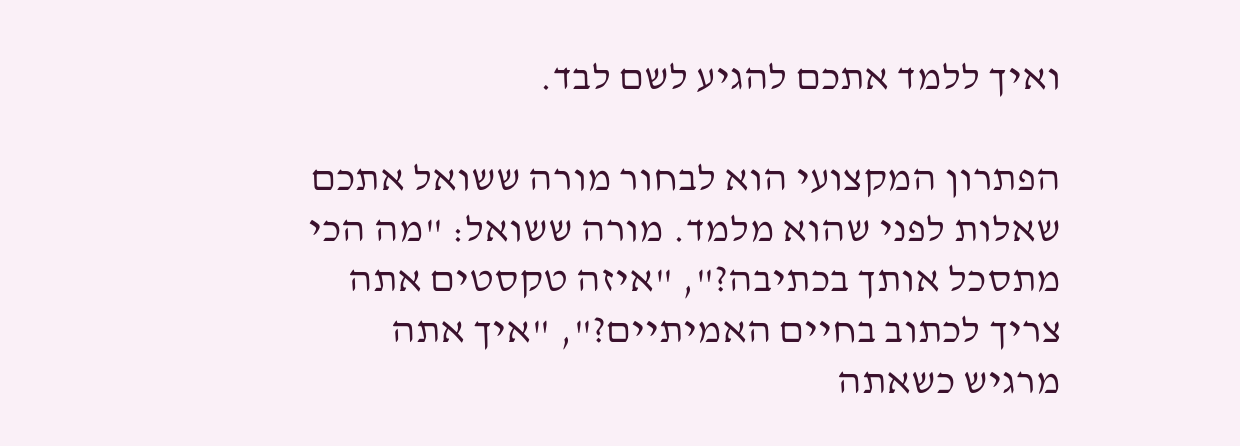ואיך ללמד אתכם להגיע לשם לבד.

הפתרון המקצועי הוא לבחור מורה ששואל אתכם שאלות לפני שהוא מלמד. מורה ששואל: "מה הכי מתסכל אותך בכתיבה?", "איזה טקסטים אתה צריך לכתוב בחיים האמיתיים?", "איך אתה מרגיש כשאתה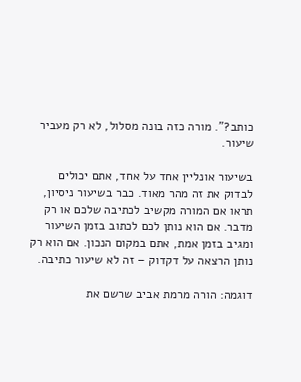כותב?". מורה כזה בונה מסלול, לא רק מעביר שיעור.

בשיעור אונליין אחד על אחד, אתם יכולים לבדוק את זה מהר מאוד. כבר בשיעור ניסיון, תראו אם המורה מקשיב לכתיבה שלכם או רק מדבר. אם הוא נותן לכם לכתוב בזמן השיעור ומגיב בזמן אמת, אתם במקום הנכון. אם הוא רק נותן הרצאה על דקדוק – זה לא שיעור כתיבה.

דוגמה: הורה מרמת אביב שרשם את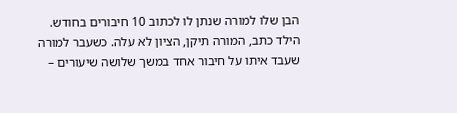הבן שלו למורה שנתן לו לכתוב 10 חיבורים בחודש. הילד כתב, המורה תיקן, הציון לא עלה. כשעבר למורה שעבד איתו על חיבור אחד במשך שלושה שיעורים –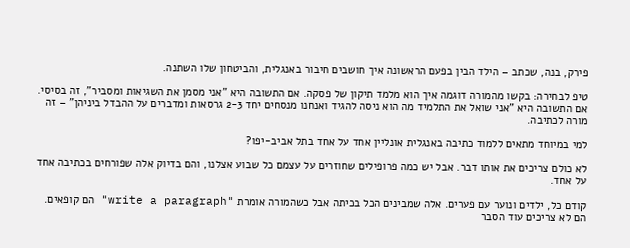פירק, בנה, שכתב – הילד הבין בפעם הראשונה איך חושבים חיבור באנגלית, והביטחון שלו השתנה.

טיפ לבחירה: בקשו מהמורה דוגמה איך הוא מלמד תיקון של פסקה. אם התשובה היא "אני מסמן את השגיאות ומסביר", זה בסיסי. אם התשובה היא "אני שואל את התלמיד מה הוא ניסה להגיד ואנחנו מנסחים יחד 2-3 גרסאות ומדברים על ההבדל ביניהן" – זה מורה לכתיבה.

למי במיוחד מתאים ללמוד כתיבה באנגלית אונליין אחד על אחד בתל אביב-יפו?

לא כולם צריכים את אותו דבר. אבל יש כמה פרופילים שחוזרים על עצמם כל שבוע אצלנו, והם בדיוק אלה שפורחים בכתיבה אחד על אחד.

קודם כל, ילדים ונוער עם פערים. אלה שמבינים הכל בכיתה אבל כשהמורה אומרת "write a paragraph" הם קופאים. הם לא צריכים עוד הסבר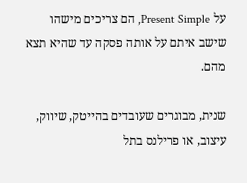על Present Simple, הם צריכים מישהו שישב איתם על אותה פסקה עד שהיא תצא מהם.

שנית, מבוגרים שעובדים בהייטק, שיווק, עיצוב, או פרילנס בתל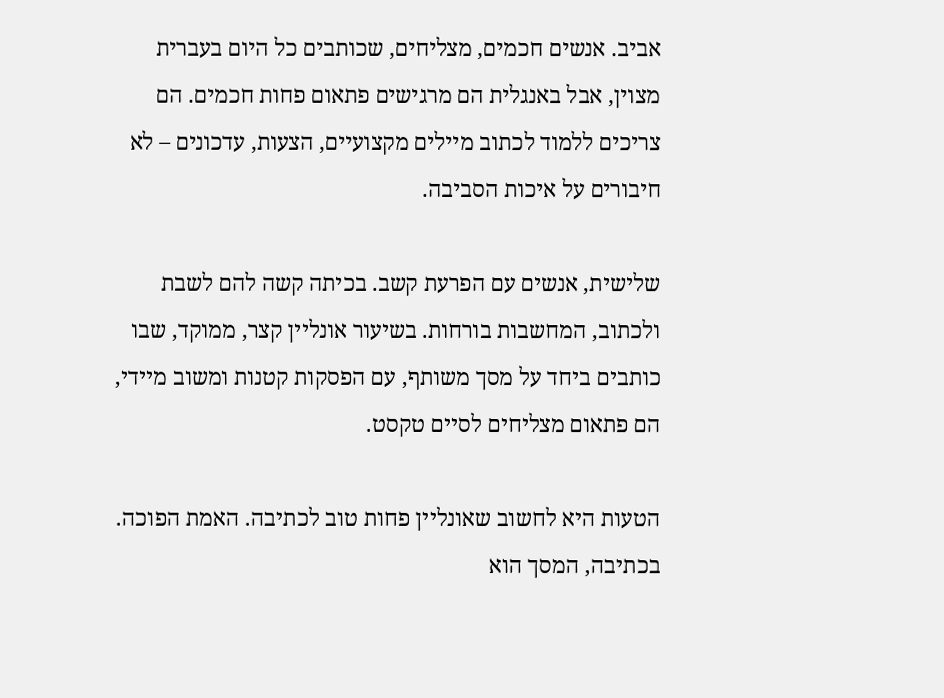אביב. אנשים חכמים, מצליחים, שכותבים כל היום בעברית מצוין, אבל באנגלית הם מרגישים פתאום פחות חכמים. הם צריכים ללמוד לכתוב מיילים מקצועיים, הצעות, עדכונים – לא חיבורים על איכות הסביבה.

שלישית, אנשים עם הפרעת קשב. בכיתה קשה להם לשבת ולכתוב, המחשבות בורחות. בשיעור אונליין קצר, ממוקד, שבו כותבים ביחד על מסך משותף, עם הפסקות קטנות ומשוב מיידי, הם פתאום מצליחים לסיים טקסט.

הטעות היא לחשוב שאונליין פחות טוב לכתיבה. האמת הפוכה. בכתיבה, המסך הוא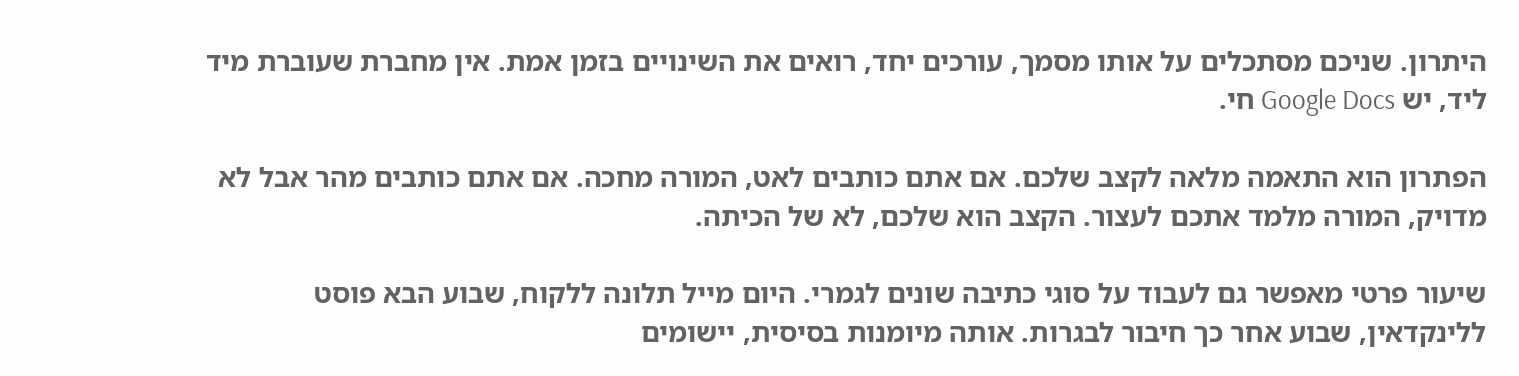היתרון. שניכם מסתכלים על אותו מסמך, עורכים יחד, רואים את השינויים בזמן אמת. אין מחברת שעוברת מיד ליד, יש Google Docs חי.

הפתרון הוא התאמה מלאה לקצב שלכם. אם אתם כותבים לאט, המורה מחכה. אם אתם כותבים מהר אבל לא מדויק, המורה מלמד אתכם לעצור. הקצב הוא שלכם, לא של הכיתה.

שיעור פרטי מאפשר גם לעבוד על סוגי כתיבה שונים לגמרי. היום מייל תלונה ללקוח, שבוע הבא פוסט ללינקדאין, שבוע אחר כך חיבור לבגרות. אותה מיומנות בסיסית, יישומים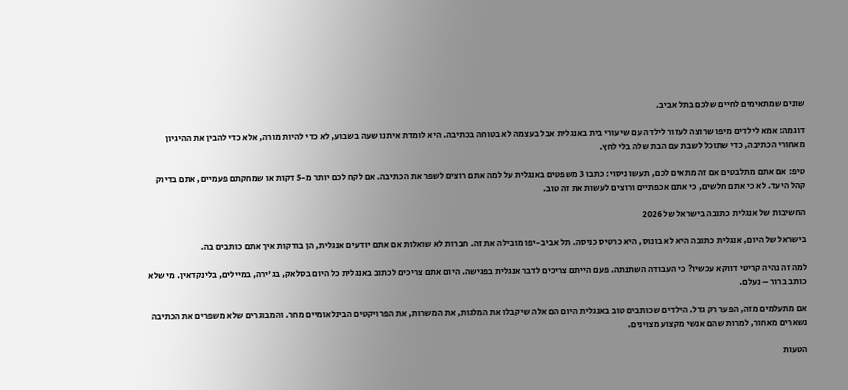שונים שמתאימים לחיים שלכם בתל אביב.

דוגמה: אמא לילדים מיפו שרוצה לעזור לילדה עם שיעורי בית באנגלית אבל בעצמה לא בטוחה בכתיבה. היא לומדת איתנו שעה בשבוע, לא כדי להיות מורה, אלא כדי להבין את ההיגיון מאחורי הכתיבה, כדי שתוכל לשבת עם הבת שלה בלי לחץ.

טיפ: אם אתם מתלבטים אם זה מתאים לכם, תעשו ניסוי: כתבו 3 משפטים באנגלית על למה אתם רוצים לשפר את הכתיבה. אם לקח לכם יותר מ-5 דקות או שמחקתם פעמיים, אתם בדיוק קהל היעד. לא כי אתם חלשים, כי אתם אכפתיים ורוצים לעשות את זה טוב.

החשיבות של אנגלית כתובה בישראל של 2026

בישראל של היום, אנגלית כתובה היא לא בונוס, היא כרטיס כניסה. תל אביב-יפו מובילה את זה. חברות לא שואלות אם אתם יודעים אנגלית, הן בודקות איך אתם כותבים בה.

למה זה נהיה קריטי דווקא עכשיו? כי העבודה השתנתה. פעם הייתם צריכים לדבר אנגלית בפגישה. היום אתם צריכים לכתוב באנגלית כל היום בסלאק, בג'ירה, במיילים, בלינקדאין. מי שלא כותב ברור – נעלם.

אם מתעלמים מזה, הפער רק גדל. הילדים שכותבים טוב באנגלית היום הם אלה שיקבלו את המלגות, את המשרות, את הפרויקטים הבינלאומיים מחר. והמבוגרים שלא משפרים את הכתיבה נשארים מאחור, למרות שהם אנשי מקצוע מצוינים.

הטעות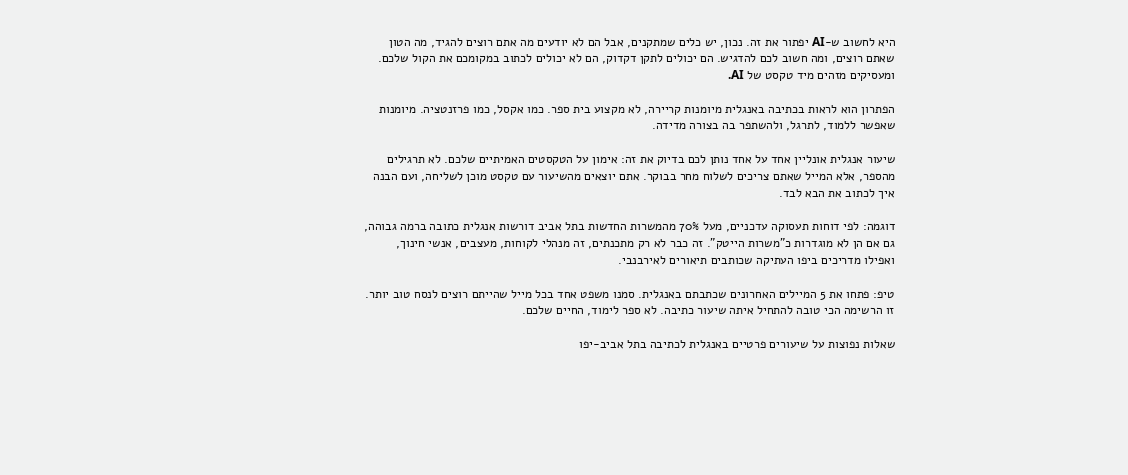היא לחשוב ש-AI יפתור את זה. נכון, יש כלים שמתקנים, אבל הם לא יודעים מה אתם רוצים להגיד, מה הטון שאתם רוצים, ומה חשוב לכם להדגיש. הם יכולים לתקן דקדוק, הם לא יכולים לכתוב במקומכם את הקול שלכם. ומעסיקים מזהים מיד טקסט של AI.

הפתרון הוא לראות בכתיבה באנגלית מיומנות קריירה, לא מקצוע בית ספר. כמו אקסל, כמו פרזנטציה. מיומנות שאפשר ללמוד, לתרגל, ולהשתפר בה בצורה מדידה.

שיעור אנגלית אונליין אחד על אחד נותן לכם בדיוק את זה: אימון על הטקסטים האמיתיים שלכם. לא תרגילים מהספר, אלא המייל שאתם צריכים לשלוח מחר בבוקר. אתם יוצאים מהשיעור עם טקסט מוכן לשליחה, ועם הבנה איך לכתוב את הבא לבד.

דוגמה: לפי דוחות תעסוקה עדכניים, מעל 70% מהמשרות החדשות בתל אביב דורשות אנגלית כתובה ברמה גבוהה, גם אם הן לא מוגדרות כ"משרות הייטק". זה כבר לא רק מתכנתים, זה מנהלי לקוחות, מעצבים, אנשי חינוך, ואפילו מדריכים ביפו העתיקה שכותבים תיאורים לאירבנבי.

טיפ: פתחו את 5 המיילים האחרונים שכתבתם באנגלית. סמנו משפט אחד בכל מייל שהייתם רוצים לנסח טוב יותר. זו הרשימה הכי טובה להתחיל איתה שיעור כתיבה. לא ספר לימוד, החיים שלכם.

שאלות נפוצות על שיעורים פרטיים באנגלית לכתיבה בתל אביב-יפו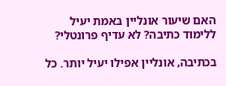האם שיעור אונליין באמת יעיל ללימוד כתיבה? לא עדיף פרונטלי?

בכתיבה, אונליין אפילו יעיל יותר. כל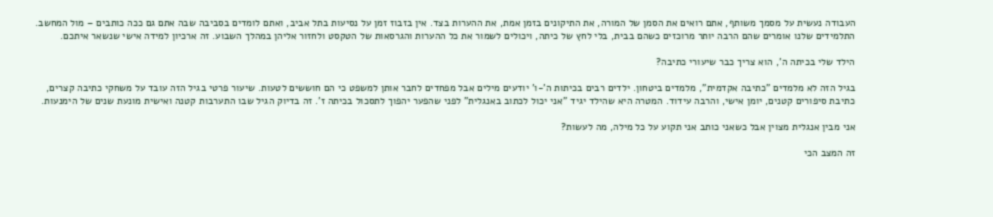העבודה נעשית על מסמך משותף, אתם רואים את הסמן של המורה, את התיקונים בזמן אמת, את ההערות בצד. אין בזבוז זמן על נסיעות בתל אביב, ואתם לומדים בסביבה שבה אתם גם ככה כותבים – מול המחשב. התלמידים שלנו אומרים שהם הרבה יותר מרוכזים כשהם בבית, בלי לחץ של כיתה, ויכולים לשמור את כל ההערות והגרסאות של הטקסט ולחזור אליהן במהלך השבוע. זה ארכיון למידה אישי שנשאר איתכם.

הילד שלי בכיתה ה', הוא צריך כבר שיעורי כתיבה?

בגיל הזה לא מלמדים "כתיבה אקדמית", מלמדים ביטחון. ילדים רבים בכיתות ה'-ו' יודעים מילים אבל מפחדים לחבר אותן למשפט כי הם חוששים לטעות. שיעור פרטי בגיל הזה עובד על משחקי כתיבה קצרים, כתיבת סיפורים קטנים, יומן אישי, והרבה עידוד. המטרה היא שהילד יגיד "אני יכול לכתוב באנגלית" לפני שהפער יהפוך לתסכול בכיתה ז'. זה בדיוק הגיל שבו התערבות קטנה ואישית מונעת שנים של הימנעות.

אני מבין אנגלית מצוין אבל כשאני כותב אני תקוע על כל מילה, מה לעשות?

זה המצב הכי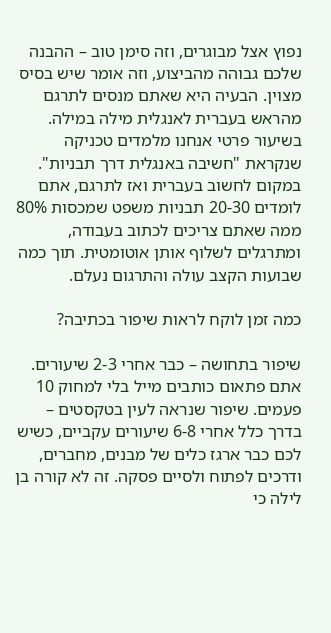נפוץ אצל מבוגרים, וזה סימן טוב – ההבנה שלכם גבוהה מהביצוע, וזה אומר שיש בסיס מצוין. הבעיה היא שאתם מנסים לתרגם מהראש בעברית לאנגלית מילה במילה. בשיעור פרטי אנחנו מלמדים טכניקה שנקראת "חשיבה באנגלית דרך תבניות". במקום לחשוב בעברית ואז לתרגם, אתם לומדים 20-30 תבניות משפט שמכסות 80% ממה שאתם צריכים לכתוב בעבודה, ומתרגלים לשלוף אותן אוטומטית. תוך כמה שבועות הקצב עולה והתרגום נעלם.

כמה זמן לוקח לראות שיפור בכתיבה?

שיפור בתחושה – כבר אחרי 2-3 שיעורים. אתם פתאום כותבים מייל בלי למחוק 10 פעמים. שיפור שנראה לעין בטקסטים – בדרך כלל אחרי 6-8 שיעורים עקביים, כשיש לכם כבר ארגז כלים של מבנים, מחברים, ודרכים לפתוח ולסיים פסקה. זה לא קורה בן לילה כי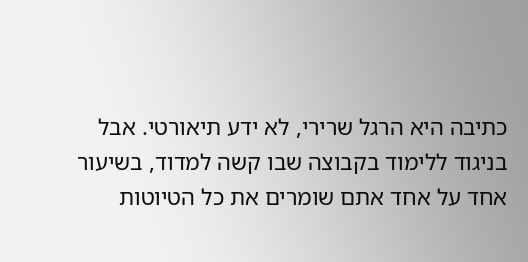כתיבה היא הרגל שרירי, לא ידע תיאורטי. אבל בניגוד ללימוד בקבוצה שבו קשה למדוד, בשיעור אחד על אחד אתם שומרים את כל הטיוטות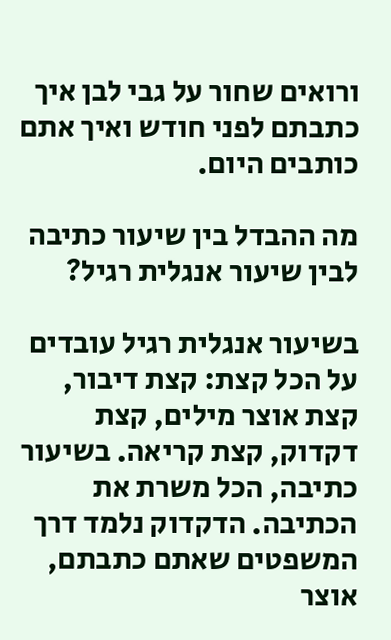ורואים שחור על גבי לבן איך כתבתם לפני חודש ואיך אתם כותבים היום.

מה ההבדל בין שיעור כתיבה לבין שיעור אנגלית רגיל?

בשיעור אנגלית רגיל עובדים על הכל קצת: קצת דיבור, קצת אוצר מילים, קצת דקדוק, קצת קריאה. בשיעור כתיבה, הכל משרת את הכתיבה. הדקדוק נלמד דרך המשפטים שאתם כתבתם, אוצר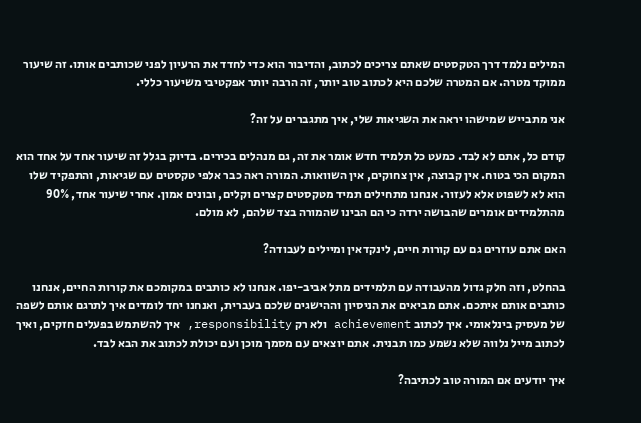המילים נלמד דרך הטקסטים שאתם צריכים לכתוב, והדיבור הוא כדי לחדד את הרעיון לפני שכותבים אותו. זה שיעור ממוקד מטרה. אם המטרה שלכם היא לכתוב טוב יותר, זה הרבה יותר אפקטיבי משיעור כללי.

אני מתבייש שמישהו יראה את השגיאות שלי, איך מתגברים על זה?

קודם כל, אתם לא לבד. כמעט כל תלמיד חדש אומר את זה, גם מנהלים בכירים. בדיוק בגלל זה שיעור אחד על אחד הוא המקום הכי בטוח. אין קבוצה, אין צחוקים, אין השוואות. המורה ראה כבר אלפי טקסטים עם שגיאות, והתפקיד שלו הוא לא לשפוט אלא לעזור. אנחנו מתחילים תמיד מטקסטים קצרים וקלים, ובונים אמון. אחרי שיעור אחד, 90% מהתלמידים אומרים שהבושה ירדה כי הם הבינו שהמורה בצד שלהם, לא מולם.

האם אתם עוזרים גם עם קורות חיים, לינקדאין ומיילים לעבודה?

בהחלט, וזה חלק גדול מהעבודה עם תלמידים מתל אביב-יפו. אנחנו לא כותבים במקומכם את קורות החיים, אנחנו כותבים אותם איתכם. אתם מביאים את הניסיון וההישגים שלכם בעברית, ואנחנו יחד לומדים איך לתרגם אותם לשפה של מעסיק בינלאומי. איך לכתוב achievement ולא רק responsibility, איך להשתמש בפעלים חזקים, ואיך לכתוב מייל נלווה שלא נשמע כמו תבנית. אתם יוצאים עם מסמך מוכן ועם יכולת לכתוב את הבא לבד.

איך יודעים אם המורה טוב לכתיבה?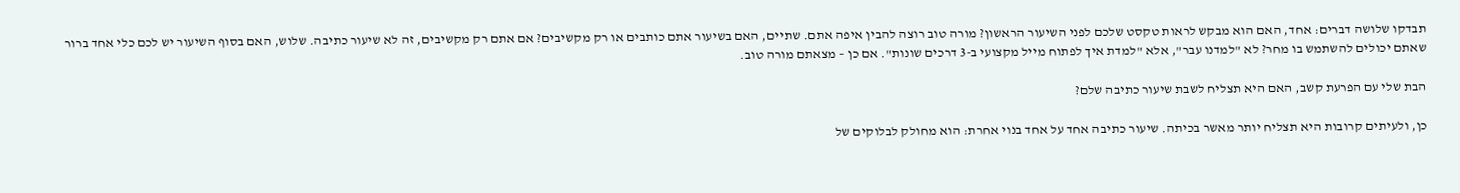תבדקו שלושה דברים: אחד, האם הוא מבקש לראות טקסט שלכם לפני השיעור הראשון? מורה טוב רוצה להבין איפה אתם. שתיים, האם בשיעור אתם כותבים או רק מקשיבים? אם אתם רק מקשיבים, זה לא שיעור כתיבה. שלוש, האם בסוף השיעור יש לכם כלי אחד ברור שאתם יכולים להשתמש בו מחר? לא "למדנו עבר", אלא "למדת איך לפתוח מייל מקצועי ב-3 דרכים שונות". אם כן – מצאתם מורה טוב.

הבת שלי עם הפרעת קשב, האם היא תצליח לשבת שיעור כתיבה שלם?

כן, ולעיתים קרובות היא תצליח יותר מאשר בכיתה. שיעור כתיבה אחד על אחד בנוי אחרת: הוא מחולק לבלוקים של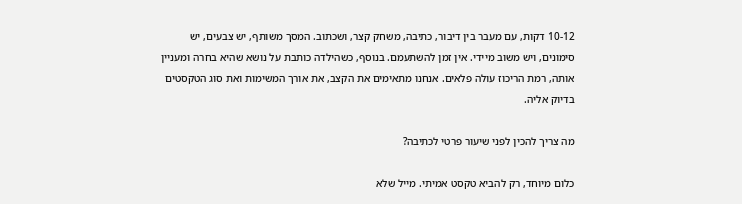10-12 דקות, עם מעבר בין דיבור, כתיבה, משחק קצר, ושכתוב. המסך משותף, יש צבעים, יש סימונים, ויש משוב מיידי. אין זמן להשתעמם. בנוסף, כשהילדה כותבת על נושא שהיא בחרה ומעניין אותה, רמת הריכוז עולה פלאים. אנחנו מתאימים את הקצב, את אורך המשימות ואת סוג הטקסטים בדיוק אליה.

מה צריך להכין לפני שיעור פרטי לכתיבה?

כלום מיוחד, רק להביא טקסט אמיתי. מייל שלא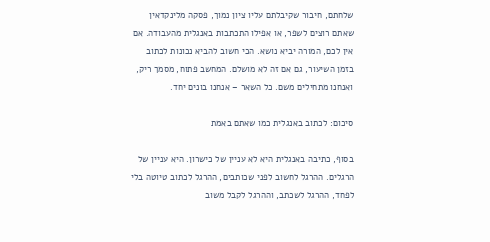שלחתם, חיבור שקיבלתם עליו ציון נמוך, פסקה מלינקדאין שאתם רוצים לשפר, או אפילו התכתבות באנגלית מהעבודה. אם אין לכם, המורה יביא נושא. הכי חשוב להביא נכונות לכתוב בזמן השיעור, גם אם זה לא מושלם. המחשב פתוח, מסמך ריק, ואנחנו מתחילים משם. כל השאר – אנחנו בונים יחד.

סיכום: לכתוב באנגלית כמו שאתם באמת

בסוף, כתיבה באנגלית היא לא עניין של כישרון. היא עניין של הרגלים. ההרגל לחשוב לפני שכותבים, ההרגל לכתוב טיוטה בלי לפחד, ההרגל לשכתב, וההרגל לקבל משוב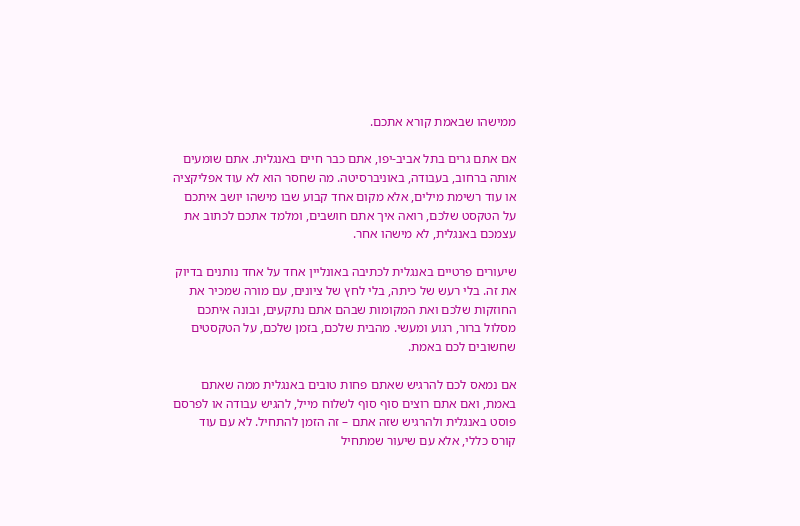ממישהו שבאמת קורא אתכם.

אם אתם גרים בתל אביב-יפו, אתם כבר חיים באנגלית. אתם שומעים אותה ברחוב, בעבודה, באוניברסיטה. מה שחסר הוא לא עוד אפליקציה או עוד רשימת מילים, אלא מקום אחד קבוע שבו מישהו יושב איתכם על הטקסט שלכם, רואה איך אתם חושבים, ומלמד אתכם לכתוב את עצמכם באנגלית, לא מישהו אחר.

שיעורים פרטיים באנגלית לכתיבה באונליין אחד על אחד נותנים בדיוק את זה. בלי רעש של כיתה, בלי לחץ של ציונים, עם מורה שמכיר את החוזקות שלכם ואת המקומות שבהם אתם נתקעים, ובונה איתכם מסלול ברור, רגוע ומעשי. מהבית שלכם, בזמן שלכם, על הטקסטים שחשובים לכם באמת.

אם נמאס לכם להרגיש שאתם פחות טובים באנגלית ממה שאתם באמת, ואם אתם רוצים סוף סוף לשלוח מייל, להגיש עבודה או לפרסם פוסט באנגלית ולהרגיש שזה אתם – זה הזמן להתחיל. לא עם עוד קורס כללי, אלא עם שיעור שמתחיל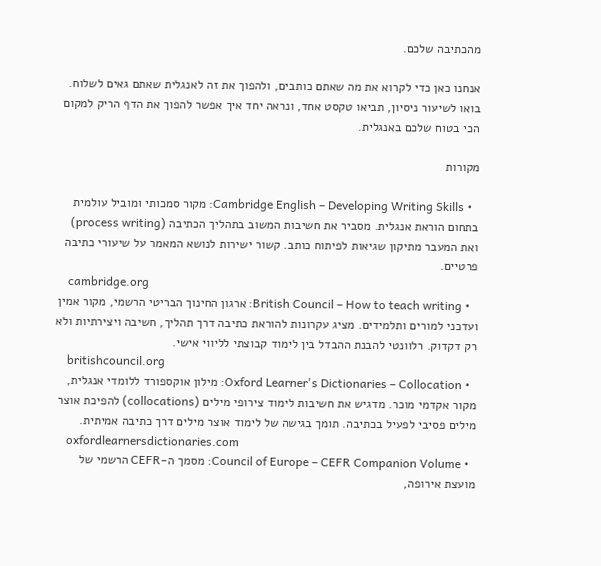מהכתיבה שלכם.

אנחנו כאן כדי לקרוא את מה שאתם כותבים, ולהפוך את זה לאנגלית שאתם גאים לשלוח. בואו לשיעור ניסיון, תביאו טקסט אחד, ונראה יחד איך אפשר להפוך את הדף הריק למקום הכי בטוח שלכם באנגלית.

מקורות

  • Cambridge English – Developing Writing Skills: מקור סמכותי ומוביל עולמית בתחום הוראת אנגלית. מסביר את חשיבות המשוב בתהליך הכתיבה (process writing) ואת המעבר מתיקון שגיאות לפיתוח כותב. קשור ישירות לנושא המאמר על שיעורי כתיבה פרטיים.
    cambridge.org
  • British Council – How to teach writing: ארגון החינוך הבריטי הרשמי, מקור אמין ועדכני למורים ותלמידים. מציג עקרונות להוראת כתיבה דרך תהליך, חשיבה ויצירתיות ולא רק דקדוק. רלוונטי להבנת ההבדל בין לימוד קבוצתי לליווי אישי.
    britishcouncil.org
  • Oxford Learner's Dictionaries – Collocation: מילון אוקספורד ללומדי אנגלית, מקור אקדמי מוכר. מדגיש את חשיבות לימוד צירופי מילים (collocations) להפיכת אוצר מילים פסיבי לפעיל בכתיבה. תומך בגישה של לימוד אוצר מילים דרך כתיבה אמיתית.
    oxfordlearnersdictionaries.com
  • Council of Europe – CEFR Companion Volume: מסמך ה-CEFR הרשמי של מועצת אירופה,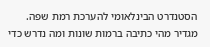הסטנדרט הבינלאומי להערכת רמת שפה. מגדיר מהי כתיבה ברמות שונות ומה נדרש כדי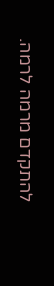להתקדם מרמה לרמה.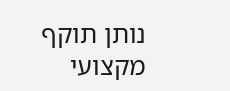נותן תוקף מקצועי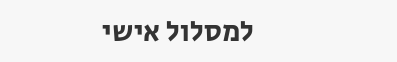למסלול אישי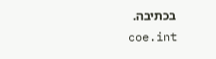בכתיבה.
    coe.int